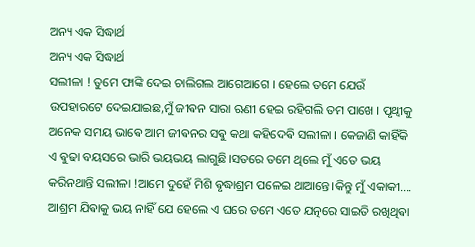ଅନ୍ୟ ଏକ ସିଦ୍ଧାର୍ଥ
ଅନ୍ୟ ଏକ ସିଦ୍ଧାର୍ଥ
ସଲୀଳା ! ତୁମେ ଫାଙ୍କି ଦେଇ ଚାଲିଗଲ ଆଗେଆଗେ । ହେଲେ ତମେ ଯେଉଁ ଉପହାରଟେ ଦେଇଯାଇଛ,ମୁଁ ଜୀଵନ ସାରା ଋଣୀ ହେଇ ରହିଗଲି ତମ ପାଖେ । ପୃଥ୍ଵୀକୁ ଅନେକ ସମୟ ଭାଵେ ଆମ ଜୀଵନର ସଵୁ କଥା କହିଦେଵି ସଲୀଳା । କେଜାଣି କାହିଁକି ଏ ଵୁଢା ବୟସରେ ଭାରି ଭୟଭୟ ଲାଗୁଛି।ସତରେ ତମେ ଥିଲେ ମୁଁ ଏତେ ଭୟ କରିନଥାନ୍ତି ସଲୀଳା !ଆମେ ଦୁହେଁ ମିଶି ଵୃଦ୍ଧାଶ୍ରମ ପଳେଇ ଥାଆନ୍ତେ।କିନ୍ତୁ ମୁଁ ଏକାକୀ.... ଆଶ୍ରମ ଯିଵାକୁ ଭୟ ନାହିଁ ଯେ ହେଲେ ଏ ଘରେ ତମେ ଏତେ ଯତ୍ନରେ ସାଇତି ରଖିଥିଵା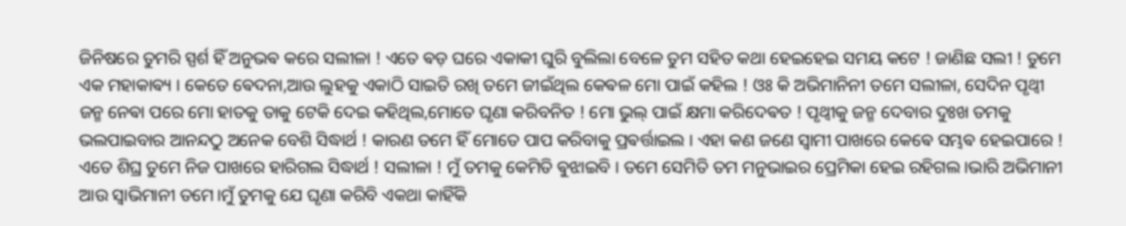ଜିନିଷରେ ତୁମରି ସ୍ପର୍ଶ ହିଁ ଅନୁଭଵ କରେ ସଲୀଳା ! ଏତେ ଵଡ଼ ଘରେ ଏକାକୀ ଘୁରି ବୁଲିଲା ବେଳେ ତୁମ ସହିତ କଥା ହେଇହେଇ ସମୟ କଟେ ! ଜାଣିଛ ସଲୀ ! ତୁମେ ଏକ ମହାକାଵ୍ୟ । କେତେ ଵେଦନା,ଆଉ ଲୁହକୁ ଏକାଠି ସାଇତି ରଖି ତମେ ଜୀଇଁଥିଲ କେଵଳ ମୋ ପାଇଁ କହିଲ ! ଓଃ କି ଅଭିମାନିନୀ ତମେ ସଲୀଳା, ସେଦିନ ପୃଥ୍ଵୀ ଜନ୍ମ ନେଵା ପରେ ମୋ ହାତକୁ ତାକୁ ଟେକି ଦେଇ କହିଥିଲ,ମୋତେ ଘୃଣା କରିବନିତ ! ମୋ ଭୁଲ୍ ପାଇଁ କ୍ଷମା କରିଦେଵତ ! ପୃଥ୍ଵୀକୁ ଜନ୍ମ ଦେବାର ଦୁଃଖ ତମକୁ ଭଲପାଇବାର ଆନନ୍ଦଠୁ ଅନେକ ବେଶି ସିଦ୍ଧାର୍ଥ ! କାରଣ ତମେ ହିଁ ମୋତେ ପାପ କରିବାକୁ ପ୍ରଵର୍ତ୍ତାଇଲ । ଏହା କଣ ଜଣେ ସ୍ଵାମୀ ପାଖରେ କେଵେ ସମ୍ଭଵ ହେଇପାରେ ! ଏତେ ଶିଘ୍ର ତୁମେ ନିଜ ପାଖରେ ହାରିଗଲ ସିଦ୍ଧାର୍ଥ ! ସଲୀଳା ! ମୁଁ ତମକୁ କେମିତି ଵୁଝାଇବି । ତମେ ସେମିତି ତମ ମନୁଭାଇର ପ୍ରେମିକା ହେଇ ରହିଗଲ।ଭାରି ଅଭିମାନୀ ଆଉ ସ୍ଵାଭିମାନୀ ତମେ।ମୁଁ ତୁମକୁ ଯେ ଘୃଣା କରିବି ଏକଥା କାହିଁକି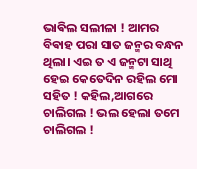ଭାଵିଲ ସଲୀଳା ! ଆମର ବିଵାହ ପରା ସାତ ଜନ୍ମର ବନ୍ଧନ ଥିଲା। ଏଇ ତ ଏ ଜନ୍ମଟା ସାଥି ହେଇ କେତେଦିନ ରହିଲ ମୋ ସହିତ ! କହିଲ,ଆଗରେ ଚାଲିଗଲ ! ଭଲ ହେଲା ତମେ ଚାଲିଗଲ !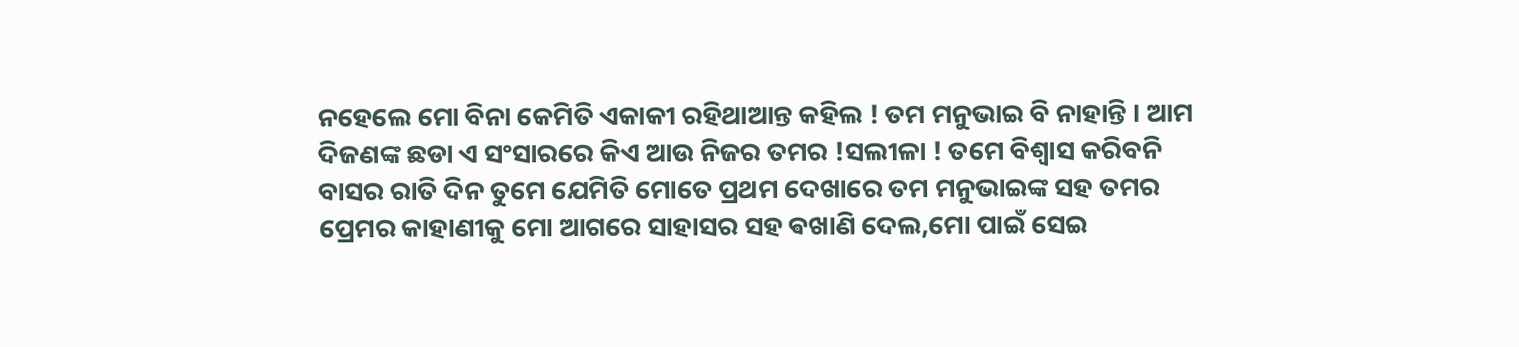ନହେଲେ ମୋ ବିନା କେମିତି ଏକାକୀ ରହିଥାଆନ୍ତ କହିଲ ! ତମ ମନୁଭାଇ ବି ନାହାନ୍ତି । ଆମ ଦିଜଣଙ୍କ ଛଡା ଏ ସଂସାରରେ କିଏ ଆଉ ନିଜର ତମର !ସଲୀଳା ! ତମେ ବିଶ୍ଵାସ କରିବନି ବାସର ରାତି ଦିନ ତୁମେ ଯେମିତି ମୋତେ ପ୍ରଥମ ଦେଖାରେ ତମ ମନୁଭାଇଙ୍କ ସହ ତମର ପ୍ରେମର କାହାଣୀକୁ ମୋ ଆଗରେ ସାହାସର ସହ ଵଖାଣି ଦେଲ,ମୋ ପାଇଁ ସେଇ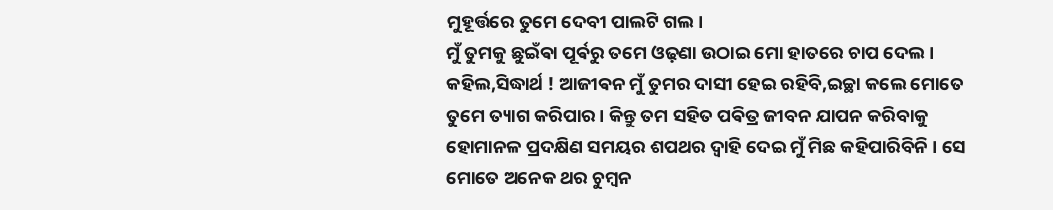ମୁହୂର୍ତ୍ତରେ ତୁମେ ଦେବୀ ପାଲଟି ଗଲ।
ମୁଁ ତୁମକୁ ଛୁଇଁଵା ପୂର୍ଵରୁ ତମେ ଓଢ଼ଣା ଉଠାଇ ମୋ ହାତରେ ଚାପ ଦେଲ । କହିଲ,ସିଦ୍ଧାର୍ଥ ! ଆଜୀଵନ ମୁଁ ତୁମର ଦାସୀ ହେଇ ରହିବି,ଇଚ୍ଛା କଲେ ମୋତେ ତୁମେ ତ୍ୟାଗ କରିପାର। କିନ୍ତୁ ତମ ସହିତ ପଵିତ୍ର ଜୀବନ ଯାପନ କରିବାକୁ ହୋମାନଳ ପ୍ରଦକ୍ଷିଣ ସମୟର ଶପଥର ଦ୍ଵାହି ଦେଇ ମୁଁ ମିଛ କହିପାରିବିନି । ସେ ମୋତେ ଅନେକ ଥର ଚୁମ୍ଵନ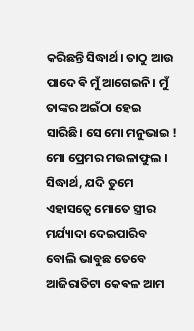କରିଛନ୍ତି ସିଦ୍ଧାର୍ଥ। ତାଠୁ ଆଉ ପାଦେ ଵି ମୁଁ ଆଗେଇନି। ମୁଁ ତାଙ୍କର ଅଇଁଠା ହେଇ ସାରିଛି। ସେ ମୋ ମନୁଭାଇ ! ମୋ ପ୍ରେମର ମଉଳାଫୁଲ । ସିଦ୍ଧାର୍ଥ, ଯଦି ତୁମେ ଏହାସତ୍ଵେ ମୋତେ ସ୍ତ୍ରୀର ମର୍ଯ୍ୟାଦା ଦେଇପାରିବ ବୋଲି ଭାବୁଛ ତେବେ ଆଜିରାତିଟା କେଵଳ ଆମ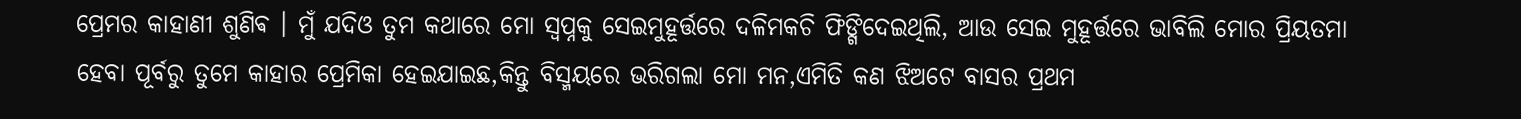ପ୍ରେମର କାହାଣୀ ଶୁଣିଵ । ମୁଁ ଯଦିଓ ତୁମ କଥାରେ ମୋ ସ୍ଵପ୍ନକୁ ସେଇମୁହୂର୍ତ୍ତରେ ଦଳିମକଚି ଫିଙ୍ଗିଦେଇଥିଲି, ଆଉ ସେଇ ମୁହୂର୍ତ୍ତରେ ଭାବିଲି ମୋର ପ୍ରିୟତମା ହେବା ପୂର୍ବରୁ ତୁମେ କାହାର ପ୍ରେମିକା ହେଇଯାଇଛ,କିନ୍ତୁ ବିସ୍ମୟରେ ଭରିଗଲା ମୋ ମନ,ଏମିତି କଣ ଝିଅଟେ ବାସର ପ୍ରଥମ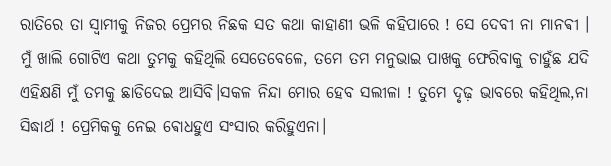ରାତିରେ ତା ସ୍ଵାମୀକୁ ନିଜର ପ୍ରେମର ନିଛକ ସତ କଥା କାହାଣୀ ଭଳି କହିପାରେ ! ସେ ଦେବୀ ନା ମାନଵୀ । ମୁଁ ଖାଲି ଗୋଟିଏ କଥା ତୁମକୁ କହିଥିଲି ସେତେବେଳେ, ତମେ ତମ ମନୁଭାଇ ପାଖକୁ ଫେରିବାକୁ ଚାହୁଁଛ ଯଦି ଏହିକ୍ଷଣି ମୁଁ ତମକୁ ଛାଡିଦେଇ ଆସିବି।ସକଳ ନିନ୍ଦା ମୋର ହେବ ସଲୀଳା ! ତୁମେ ଦୃଢ଼ ଭାବରେ କହିଥିଲ,ନା ସିଦ୍ଧାର୍ଥ ! ପ୍ରେମିକକୁ ନେଇ ଵୋଧହୁଏ ସଂସାର କରିହୁଏନା।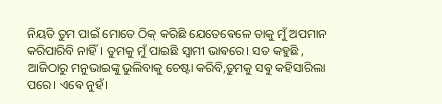ନିୟତି ତୁମ ପାଇଁ ମୋତେ ଠିକ୍ କରିଛି ଯେତେଵେଳେ ତାକୁ ମୁଁ ଅପମାନ କରିପାରିବି ନାହିଁ। ତୁମକୁ ମୁଁ ପାଇଛି ସ୍ଵାମୀ ଭାଵରେ। ସତ କହୁଛି , ଆଜିଠାରୁ ମନୁଭାଇଙ୍କୁ ଭୁଲିବାକୁ ଚେଷ୍ଟା କରିବି,ତୁମକୁ ସଵୁ କହିସାରିଲା ପରେ। ଏଵେ ନୁହଁ।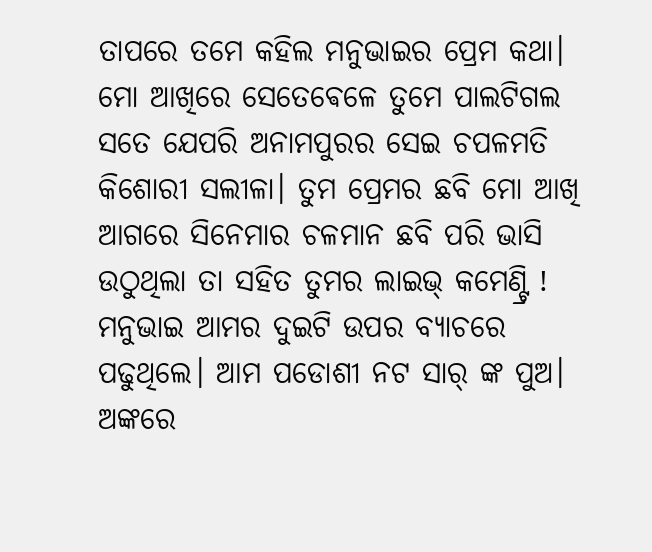ତାପରେ ତମେ କହିଲ ମନୁଭାଇର ପ୍ରେମ କଥା। ମୋ ଆଖିରେ ସେତେଵେଳେ ତୁମେ ପାଲଟିଗଲ ସତେ ଯେପରି ଅନାମପୁରର ସେଇ ଚପଳମତି କିଶୋରୀ ସଲୀଳା। ତୁମ ପ୍ରେମର ଛବି ମୋ ଆଖି ଆଗରେ ସିନେମାର ଚଳମାନ ଛବି ପରି ଭାସି ଉଠୁଥିଲା ତା ସହିତ ତୁମର ଲାଇଭ୍ କମେଣ୍ଟ୍ରି !
ମନୁଭାଇ ଆମର ଦୁଇଟି ଉପର ବ୍ୟାଚରେ ପଢୁଥିଲେ। ଆମ ପଡୋଶୀ ନଟ ସାର୍ ଙ୍କ ପୁଅ। ଅଙ୍କରେ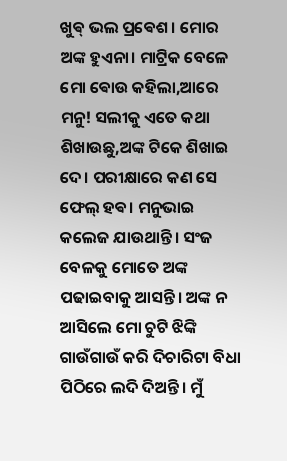ଖୁଵ୍ ଭଲ ପ୍ରଵେଶ। ମୋର ଅଙ୍କ ହୁଏନା। ମାଟ୍ରିକ ବେଳେ ମୋ ଵୋଉ କହିଲା,ଆରେ ମନୁ! ସଲୀକୁ ଏତେ କଥା ଶିଖାଉଛୁ,ଅଙ୍କ ଟିକେ ଶିଖାଇ ଦେ। ପରୀକ୍ଷାରେ କଣ ସେ ଫେଲ୍ ହଵ। ମନୁଭାଇ କଲେଜ ଯାଉଥାନ୍ତି। ସଂଜ ବେଳକୁ ମୋତେ ଅଙ୍କ ପଢାଇବାକୁ ଆସନ୍ତି। ଅଙ୍କ ନ ଆସିଲେ ମୋ ଚୁଟି ଝିଙ୍କି ଗାଉଁଗାଉଁ କରି ଦିଚାରିଟା ବିଧା ପିଠିରେ ଲଦି ଦିଅନ୍ତି। ମୁଁ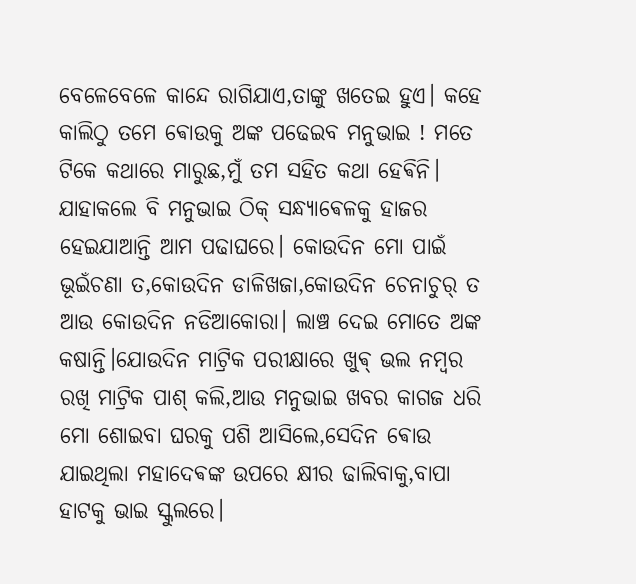ବେଳେବେଳେ କାନ୍ଦେ ରାଗିଯାଏ,ତାଙ୍କୁ ଖତେଇ ହୁଏ। କହେ କାଲିଠୁ ତମେ ଵୋଉକୁ ଅଙ୍କ ପଢେଇବ ମନୁଭାଇ ! ମତେ ଟିକେ କଥାରେ ମାରୁଛ,ମୁଁ ତମ ସହିତ କଥା ହେଵିନି। ଯାହାକଲେ ବି ମନୁଭାଇ ଠିକ୍ ସନ୍ଧ୍ୟାଵେଳକୁ ହାଜର ହେଇଯାଆନ୍ତି ଆମ ପଢାଘରେ। କୋଉଦିନ ମୋ ପାଇଁ ଭୂଇଁଚଣା ତ,କୋଉଦିନ ଡାଳିଖଜା,କୋଉଦିନ ଚେନାଚୁର୍ ତ ଆଉ କୋଉଦିନ ନଡିଆକୋରା। ଲାଞ୍ଚ ଦେଇ ମୋତେ ଅଙ୍କ କଷାନ୍ତି।ଯୋଉଦିନ ମାଟ୍ରିକ ପରୀକ୍ଷାରେ ଖୁଵ୍ ଭଲ ନମ୍ବର ରଖି ମାଟ୍ରିକ ପାଶ୍ କଲି,ଆଉ ମନୁଭାଇ ଖବର କାଗଜ ଧରି ମୋ ଶୋଇବା ଘରକୁ ପଶି ଆସିଲେ,ସେଦିନ ଵୋଉ ଯାଇଥିଲା ମହାଦେଵଙ୍କ ଉପରେ କ୍ଷୀର ଢାଲିବାକୁ,ବାପା ହାଟକୁ ଭାଇ ସ୍କୁଲରେ।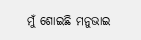ମୁଁ ଶୋଇଛି ମନୁଭାଇ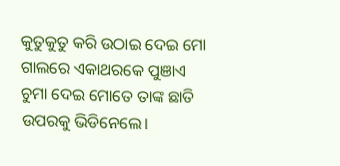କୁତୁକୁତୁ କରି ଉଠାଇ ଦେଇ ମୋ ଗାଲରେ ଏକାଥରକେ ପୁଞାଏ ଚୁମା ଦେଇ ମୋତେ ତାଙ୍କ ଛାତି ଉପରକୁ ଭିଡିନେଲେ।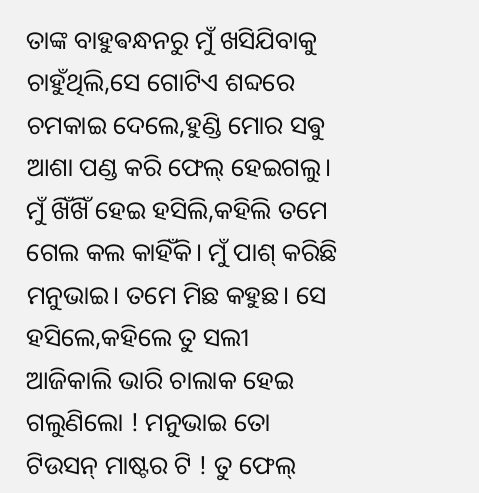ତାଙ୍କ ବାହୁଵନ୍ଧନରୁ ମୁଁ ଖସିଯିବାକୁ ଚାହୁଁଥିଲି,ସେ ଗୋଟିଏ ଶବ୍ଦରେ ଚମକାଇ ଦେଲେ,ହୁଣ୍ଡି ମୋର ସଵୁ ଆଶା ପଣ୍ଡ କରି ଫେଲ୍ ହେଇଗଲୁ। ମୁଁ ଖିଁଖିଁ ହେଇ ହସିଲି,କହିଲି ତମେ ଗେଲ କଲ କାହିଁକି। ମୁଁ ପାଶ୍ କରିଛି ମନୁଭାଇ। ତମେ ମିଛ କହୁଛ। ସେ ହସିଲେ,କହିଲେ ତୁ ସଲୀ ଆଜିକାଲି ଭାରି ଚାଲାକ ହେଇ ଗଲୁଣିଲୋ ! ମନୁଭାଇ ତୋ ଟିଉସନ୍ ମାଷ୍ଟର ଟି ! ତୁ ଫେଲ୍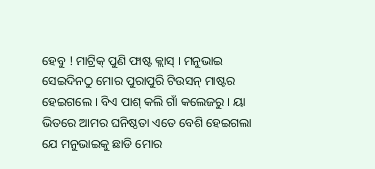ହେବୁ ! ମାଟ୍ରିକ୍ ପୁଣି ଫାଷ୍ଟ କ୍ଲାସ୍ । ମନୁଭାଇ ସେଇଦିନଠୁ ମୋର ପୁରାପୁରି ଟିଉସନ୍ ମାଷ୍ଟର ହେଇଗଲେ । ବିଏ ପାଶ୍ କଲି ଗାଁ କଲେଜରୁ । ୟା ଭିତରେ ଆମର ଘନିଷ୍ଠତା ଏତେ ବେଶି ହେଇଗଲା ଯେ ମନୁଭାଇକୁ ଛାଡି ମୋର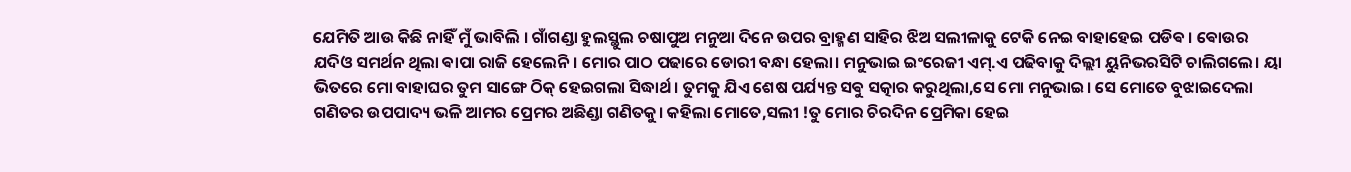ଯେମିତି ଆଉ କିଛି ନାହିଁ ମୁଁ ଭାବିଲି । ଗାଁଗଣ୍ଡା ହୁଲସ୍ଥୁଲ ଚଷାପୁଅ ମନୁଆ ଦିନେ ଉପର ବ୍ରାହ୍ମଣ ସାହିର ଝିଅ ସଲୀଳାକୁ ଟେକି ନେଇ ବାହାହେଇ ପଡିଵ । ଵୋଉର ଯଦିଓ ସମର୍ଥନ ଥିଲା ଵାପା ରାଜି ହେଲେନି। ମୋର ପାଠ ପଢାରେ ଡୋରୀ ବନ୍ଧା ହେଲା। ମନୁଭାଇ ଇଂରେଜୀ ଏମ୍.ଏ ପଢିବାକୁ ଦିଲ୍ଲୀ ୟୁନିଭରସିଟି ଚାଲିଗଲେ। ୟା ଭିତରେ ମୋ ବାହାଘର ତୁମ ସାଙ୍ଗେ ଠିକ୍ ହେଇଗଲା ସିଦ୍ଧାର୍ଥ। ତୁମକୁ ଯିଏ ଶେଷ ପର୍ଯ୍ୟନ୍ତ ସଵୁ ସତ୍କାର କରୁଥିଲା,ସେ ମୋ ମନୁଭାଇ। ସେ ମୋତେ ବୁଝାଇଦେଲା ଗଣିତର ଉପପାଦ୍ୟ ଭଳି ଆମର ପ୍ରେମର ଅଛିଣ୍ଡା ଗଣିତକୁ। କହିଲା ମୋତେ,ସଲୀ !ତୁ ମୋର ଚିରଦିନ ପ୍ରେମିକା ହେଇ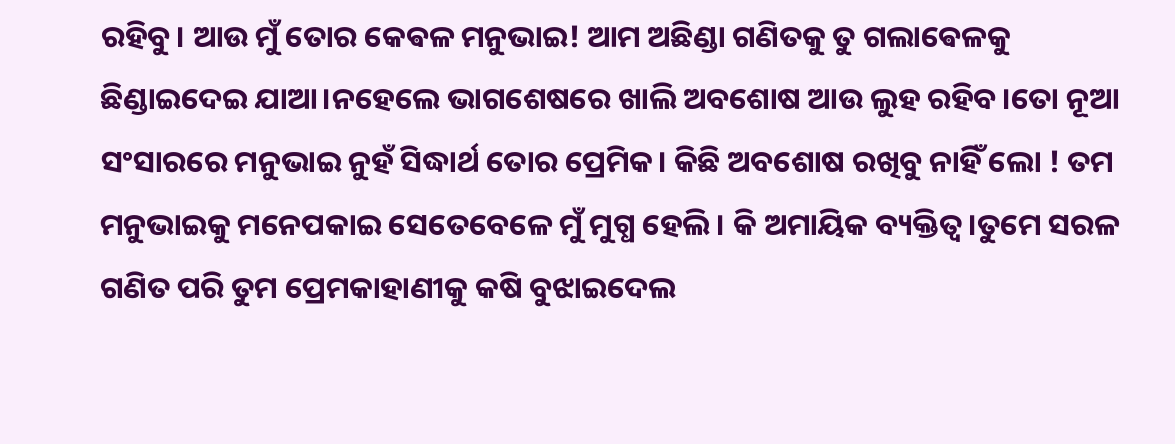ରହିବୁ। ଆଉ ମୁଁ ତୋର କେଵଳ ମନୁଭାଇ! ଆମ ଅଛିଣ୍ଡା ଗଣିତକୁ ତୁ ଗଲାଵେଳକୁ ଛିଣ୍ଡାଇଦେଇ ଯାଆ।ନହେଲେ ଭାଗଶେଷରେ ଖାଲି ଅବଶୋଷ ଆଉ ଲୁହ ରହିବ।ତୋ ନୂଆ ସଂସାରରେ ମନୁଭାଇ ନୁହଁ ସିଦ୍ଧାର୍ଥ ତୋର ପ୍ରେମିକ। କିଛି ଅବଶୋଷ ରଖିବୁ ନାହିଁ ଲୋ ! ତମ ମନୁଭାଇକୁ ମନେପକାଇ ସେତେବେଳେ ମୁଁ ମୁଗ୍ଧ ହେଲି । କି ଅମାୟିକ ବ୍ୟକ୍ତିତ୍ଵ।ତୁମେ ସରଳ ଗଣିତ ପରି ତୁମ ପ୍ରେମକାହାଣୀକୁ କଷି ବୁଝାଇଦେଲ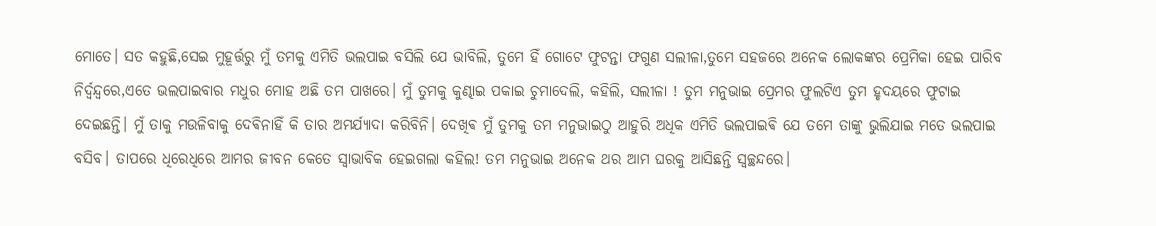ମୋତେ। ସତ କହୁଛି,ସେଇ ମୁହୂର୍ତ୍ତରୁ ମୁଁ ତମକୁ ଏମିତି ଭଲପାଇ ବସିଲି ଯେ ଭାବିଲି, ତୁମେ ହିଁ ଗୋଟେ ଫୁଟନ୍ତା ଫଗୁଣ ସଲୀଳା,ତୁମେ ସହଜରେ ଅନେକ ଲୋକଙ୍କର ପ୍ରେମିକା ହେଇ ପାରିବ ନିର୍ଦ୍ଵନ୍ଦ୍ଵରେ,ଏତେ ଭଲପାଇବାର ମଧୁର ମୋହ ଅଛି ତମ ପାଖରେ। ମୁଁ ତୁମକୁ କୁଣ୍ଢାଇ ପକାଇ ଚୁମାଦେଲି, କହିଲି, ସଲୀଳା ! ତୁମ ମନୁଭାଇ ପ୍ରେମର ଫୁଲଟିଏ ତୁମ ହୃଦୟରେ ଫୁଟାଇ ଦେଇଛନ୍ତି। ମୁଁ ତାକୁ ମଉଳିବାକୁ ଦେଵିନାହିଁ କି ତାର ଅମର୍ଯ୍ୟାଦା କରିବିନି। ଦେଖିଵ ମୁଁ ତୁମକୁ ତମ ମନୁଭାଇଠୁ ଆହୁରି ଅଧିକ ଏମିତି ଭଲପାଇଵି ଯେ ତମେ ତାଙ୍କୁ ଭୁଲିଯାଇ ମତେ ଭଲପାଇ ବସିବ। ତାପରେ ଧିରେଧିରେ ଆମର ଜୀବନ କେତେ ସ୍ଵାଭାବିକ ହେଇଗଲା କହିଲ! ତମ ମନୁଭାଇ ଅନେକ ଥର ଆମ ଘରକୁ ଆସିଛନ୍ତି ସ୍ଵଚ୍ଛନ୍ଦରେ।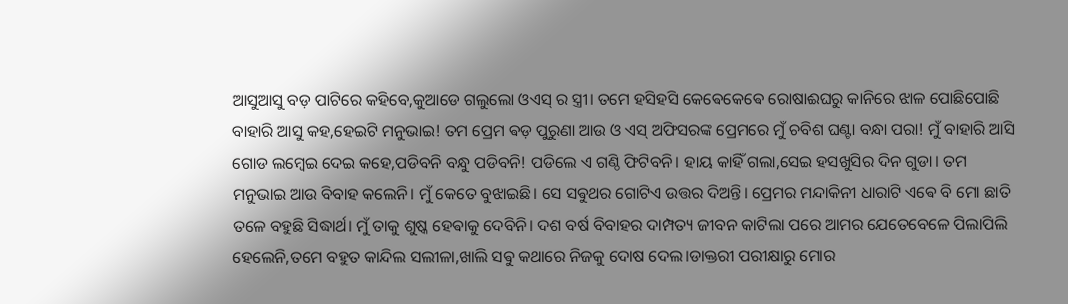ଆସୁଆସୁ ବଡ଼ ପାଟିରେ କହିବେ,କୁଆଡେ ଗଲୁଲୋ ଓଏସ୍ ର ସ୍ତ୍ରୀ। ତମେ ହସିହସି କେଵେକେଵେ ରୋଷାଈଘରୁ କାନିରେ ଝାଳ ପୋଛିପୋଛି ବାହାରି ଆସୁ କହ,ହେଇଟି ମନୁଭାଇ! ତମ ପ୍ରେମ ଵଡ଼ ପୁରୁଣା ଆଉ ଓ ଏସ୍ ଅଫିସରଙ୍କ ପ୍ରେମରେ ମୁଁ ଚବିଶ ଘଣ୍ଟା ବନ୍ଧା ପରା! ମୁଁ ବାହାରି ଆସି ଗୋଡ ଲମ୍ଵେଇ ଦେଇ କହେ,ପଡିବନି ବନ୍ଧୁ ପଡିବନି! ପଡିଲେ ଏ ଗଣ୍ଠି ଫିଟିବନି। ହାୟ କାହିଁ ଗଲା,ସେଇ ହସଖୁସିର ଦିନ ଗୁଡା। ତମ ମନୁଭାଇ ଆଉ ବିବାହ କଲେନି। ମୁଁ କେତେ ବୁଝାଇଛି। ସେ ସଵୁଥର ଗୋଟିଏ ଉତ୍ତର ଦିଅନ୍ତି। ପ୍ରେମର ମନ୍ଦାକିନୀ ଧାରାଟି ଏଵେ ବି ମୋ ଛାତି ତଳେ ବହୁଛି ସିଦ୍ଧାର୍ଥ। ମୁଁ ତାକୁ ଶୁଷ୍କ ହେଵାକୁ ଦେବିନି। ଦଶ ବର୍ଷ ବିବାହର ଦାମ୍ପତ୍ୟ ଜୀବନ କାଟିଲା ପରେ ଆମର ଯେତେବେଳେ ପିଲାପିଲି ହେଲେନି,ତମେ ବହୁତ କାନ୍ଦିଲ ସଲୀଳା,ଖାଲି ସଵୁ କଥାରେ ନିଜକୁ ଦୋଷ ଦେଲ।ଡାକ୍ତରୀ ପରୀକ୍ଷାରୁ ମୋର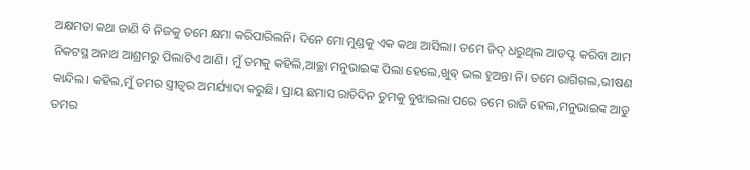ଅକ୍ଷମତା କଥା ଜାଣି ବି ନିଜକୁ ତମେ କ୍ଷମା କରିପାରିଲନି। ଦିନେ ମୋ ମୁଣ୍ଡକୁ ଏକ କଥା ଆସିଲା। ତମେ ଜିଦ୍ ଧରୁଥିଲ ଆଡପ୍ଟ କରିବା ଆମ ନିକଟସ୍ଥ ଅନାଥ ଆଶ୍ରମରୁ ପିଲାଟିଏ ଆଣି। ମୁଁ ତମକୁ କହିଲି,ଆଚ୍ଛା ମନୁଭାଇଙ୍କ ପିଲା ହେଲେ,ଖୁଵ୍ ଭଲ ହୁଅନ୍ତା ନି। ତମେ ରାଗିଗଲ,ଭୀଷଣ କାନ୍ଦିଲ। କହିଲ,ମୁଁ ତମର ସ୍ତ୍ରୀତ୍ଵର ଅମର୍ଯ୍ୟାଦା କରୁଛି। ପ୍ରାୟ ଛମାସ ରାତିଦିନ ତୁମକୁ ବୁଝାଇଲା ପରେ ତମେ ରାଜି ହେଲ,ମନୁଭାଇଙ୍କ ଆଡୁ ତମର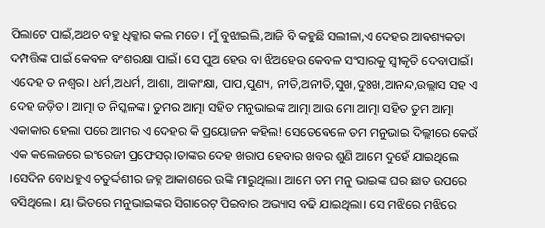ପିଲାଟେ ପାଇଁ,ଅଥଚ ବହୁ ଧିକ୍କାର କଲ ମତେ। ମୁଁ ବୁଝାଇଲି,ଆଜି ବି କହୁଛି ସଲୀଳା,ଏ ଦେହର ଆଵଶ୍ୟକତା ଦମ୍ପତ୍ତିଙ୍କ ପାଇଁ କେଵଳ ବଂଶରକ୍ଷା ପାଇଁ। ସେ ପୁଅ ହେଉ ବା ଝିଅହେଉ କେବଳ ସଂସାରକୁ ସ୍ଵୀକୃତି ଦେବାପାଇଁ। ଏଦେହ ତ ନଶ୍ଵର। ଧର୍ମ,ଅଧର୍ମ, ଆଶା, ଆକାଂକ୍ଷା, ପାପ,ପୁଣ୍ୟ, ନୀତି,ଅନୀତି,ସୁଖ,ଦୁଃଖ,ଆନନ୍ଦ,ଉଲ୍ଲାସ ସହ ଏ ଦେହ ଜଡ଼ିତ। ଆତ୍ମା ତ ନିସ୍କଳଙ୍କ। ତୁମର ଆତ୍ମା ସହିତ ମନୁଭାଇଙ୍କ ଆତ୍ମା ଆଉ ମୋ ଆତ୍ମା ସହିତ ତୁମ ଆତ୍ମା ଏକାକାର ହେଲା ପରେ ଆମର ଏ ଦେହର କି ପ୍ରୟୋଜନ କହିଲ! ସେତେଵେଳେ ତମ ମନୁଭାଇ ଦିଲ୍ଲୀରେ କେଉଁ ଏକ କଲେଜରେ ଇଂରେଜୀ ପ୍ରଫେସର୍।ତାଙ୍କର ଦେହ ଖରାପ ହେବାର ଖବର ଶୁଣି ଆମେ ଦୁହେଁ ଯାଇଥିଲେ ।ସେଦିନ ବୋଧହୁଏ ଚତୁର୍ଦ୍ଦଶୀର ଜହ୍ନ ଆକାଶରେ ଉଙ୍କି ମାରୁଥିଲା। ଆମେ ତମ ମନୁ ଭାଇଙ୍କ ଘର ଛାତ ଉପରେ ବସିଥିଲେ। ୟା ଭିତରେ ମନୁଭାଇଙ୍କର ସିଗାରେଟ୍ ପିଇବାର ଅଭ୍ୟାସ ବଢି ଯାଇଥିଲା। ସେ ମଝିରେ ମଝିରେ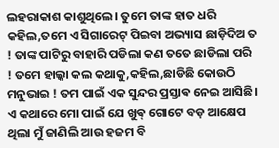ଲହରାକାଶ କାଶୁଥିଲେ। ତୁମେ ତାଙ୍କ ହାତ ଧରି କହିଲ,ତମେ ଏ ସିଗାରେଟ୍ ପିଇବା ଅଭ୍ୟାସ ଛାଡ଼ିଦିଅ ତ ! ତାଙ୍କ ପାଟିରୁ ବାହାରି ପଡିଲା କଣ ତତେ ଛାଡିଲା ପରି ! ତମେ ହାଲ୍କା କଲ କଥାକୁ,କହିଲ,ଛାଡିଛି କୋଉଠି ମନୁଭାଇ ! ତମ ପାଇଁ ଏକ ସୁନ୍ଦର ପ୍ରସ୍ତାଵ ନେଇ ଆସିଛି। ଏ କଥାରେ ମୋ ପାଇଁ ଯେ ଖୁଵ୍ ଗୋଟେ ବଡ଼ ଆକ୍ଷେପ ଥିଲା ମୁଁ ଜାଣିଲି ଆଉ ହଜମ ବି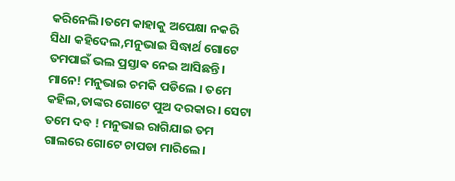କରିନେଲି।ତମେ କାହାକୁ ଅପେକ୍ଷା ନକରି ସିଧା କହିଦେଲ,ମନୁଭାଇ ସିଦ୍ଧାର୍ଥ ଗୋଟେ ତମପାଇଁ ଭଲ ପ୍ରସ୍ତାଵ ନେଇ ଆସିଛନ୍ତି। ମାନେ! ମନୁଭାଇ ଚମକି ପଡିଲେ । ତମେ କହିଲ,ତାଙ୍କର ଗୋଟେ ପୁଅ ଦରକାର। ସେଟା ତମେ ଦବ ! ମନୁଭାଇ ରାଗିଯାଇ ତମ ଗାଲରେ ଗୋଟେ ଚାପଡା ମାରିଲେ।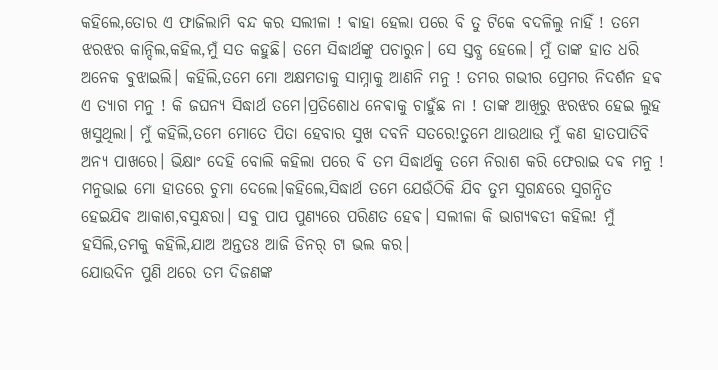କହିଲେ,ତୋର ଏ ଫାଜିଲାମି ବନ୍ଦ କର ସଲୀଳା ! ଵାହା ହେଲା ପରେ ବି ତୁ ଟିକେ ବଦଳିଲୁ ନାହିଁ ! ତମେ ଝରଝର କାନ୍ଦିଲ,କହିଲ,ମୁଁ ସତ କହୁଛି। ତମେ ସିଦ୍ଧାର୍ଥଙ୍କୁ ପଚାରୁନ। ସେ ସ୍ତବ୍ଧ ହେଲେ। ମୁଁ ତାଙ୍କ ହାତ ଧରି ଅନେକ ଵୁଝାଇଲି। କହିଲି,ତମେ ମୋ ଅକ୍ଷମତାକୁ ସାମ୍ନାକୁ ଆଣନି ମନୁ ! ତମର ଗଭୀର ପ୍ରେମର ନିଦର୍ଶନ ହଵ ଏ ତ୍ୟାଗ ମନୁ ! କି ଜଘନ୍ୟ ସିଦ୍ଧାର୍ଥ ତମେ।ପ୍ରତିଶୋଧ ନେଵାକୁ ଚାହୁଁଛ ନା ! ତାଙ୍କ ଆଖିରୁ ଝରଝର ହେଇ ଲୁହ ଖସୁଥିଲା। ମୁଁ କହିଲି,ତମେ ମୋତେ ପିତା ହେବାର ସୁଖ ଦବନି ସତରେ!ତୁମେ ଥାଉଥାଉ ମୁଁ କଣ ହାତପାତିବି ଅନ୍ୟ ପାଖରେ। ଭିକ୍ଷାଂ ଦେହି ବୋଲି କହିଲା ପରେ ବି ତମ ସିଦ୍ଧାର୍ଥକୁ ତମେ ନିରାଶ କରି ଫେରାଇ ଦଵ ମନୁ ! ମନୁଭାଇ ମୋ ହାତରେ ଚୁମା ଦେଲେ।କହିଲେ,ସିଦ୍ଧାର୍ଥ ତମେ ଯେଉଁଠିକି ଯିବ ତୁମ ସୁଗନ୍ଧରେ ସୁଗନ୍ଧିତ ହେଇଯିଵ ଆକାଶ,ବସୁନ୍ଧରା। ସଵୁ ପାପ ପୁଣ୍ୟରେ ପରିଣତ ହେଵ। ସଲୀଳା କି ଭାଗ୍ୟଵତୀ କହିଲ! ମୁଁ ହସିଲି,ତମକୁ କହିଲି,ଯାଅ ଅନ୍ତତଃ ଆଜି ଡିନର୍ ଟା ଭଲ କର।
ଯୋଉଦିନ ପୁଣି ଥରେ ତମ ଦିଜଣଙ୍କ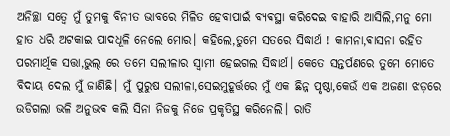ଅନିଚ୍ଛା ସତ୍ଵେ ମୁଁ ତୁମକୁ ବିନୀତ ଭାବରେ ମିଳିତ ହେବାପାଇଁ ବ୍ୟଵସ୍ଥା କରିଦେଇ ବାହାରି ଆସିଲି,ମନୁ ମୋ ହାତ ଧରି ଅଟକାଇ ପାଦଧୂଳି ନେଲେ ମୋର। କହିଲେ,ତୁମେ ସତରେ ସିଦ୍ଧାର୍ଥ ! କାମନା,ଵାସନା ରହିତ ପରମାର୍ଥିକ ସତ୍ତା,ଭୁଲ୍ ରେ ତମେ ସଲୀଳାର ସ୍ଵାମୀ ହେଇଗଲ ସିଦ୍ଧାର୍ଥ। କେତେ ସନ୍ତର୍ପଣରେ ତୁମେ ମୋତେ ବିଦାୟ ଦେଲ ମୁଁ ଜାଣିଛି। ମୁଁ ପୁରୁଷ ସଲୀଳା,ସେଇମୁହୂର୍ତ୍ତରେ ମୁଁ ଏକ ଛିନ୍ନ ପୃଷ୍ଠା,କେଉଁ ଏକ ଅଜଣା ଝଡ଼ରେ ଉଡିଗଲା ଭଳି ଅନୁଭଵ କଲି ସିନା ନିଜକୁ ନିଜେ ପ୍ରକୃତିସ୍ଥ କରିନେଲି। ରାତି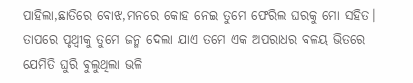ପାହିଲା,ଛାତିରେ ବୋଝ,ମନରେ କୋହ ନେଇ ତୁମେ ଫେରିଲ ଘରକୁ ମୋ ସହିତ। ତାପରେ ପୃଥ୍ଵୀକୁ ତୁମେ ଜନ୍ମ ଦେଲା ଯାଏ ତମେ ଏକ ଅପରାଧର ବଳୟ ଭିତରେ ଯେମିତି ଘୁରି ଵୁଲୁଥିଲା ଭଳି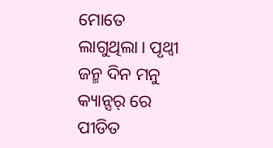ମୋତେ ଲାଗୁଥିଲା। ପୃଥ୍ଵୀ ଜନ୍ମ ଦିନ ମନୁ କ୍ୟାନ୍ସର୍ ରେ ପୀଡିତ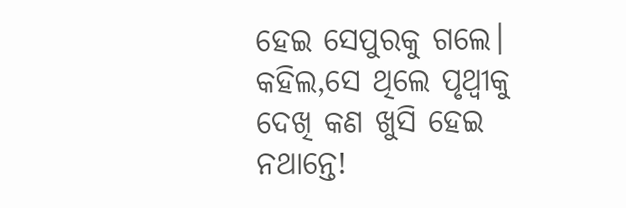ହେଇ ସେପୁରକୁ ଗଲେ। କହିଲ,ସେ ଥିଲେ ପୃଥ୍ଵୀକୁ ଦେଖି କଣ ଖୁସି ହେଇ ନଥାନ୍ତେ!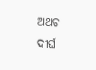ଅଥଚ ଦୀର୍ଘ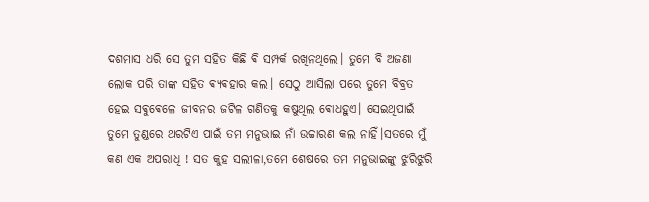ଦଶମାସ ଧରି ସେ ତୁମ ସହିତ କିଛି ଵି ସମ୍ପର୍କ ରଖିନଥିଲେ। ତୁମେ ବି ଅଜଣା ଲୋକ ପରି ତାଙ୍କ ସହିତ ଵ୍ୟଵହାର କଲ। ସେଠୁ ଆସିଲା ପରେ ତୁମେ ବିବ୍ରତ ହେଇ ସଵୁଵେଳେ ଜୀବନର ଜଟିଳ ଗଣିତକୁ କଷୁଥିଲ ଵୋଧହୁଏ। ସେଇଥିପାଇଁ ତୁମେ ତୁଣ୍ଡରେ ଥରଟିଏ ପାଇଁ ତମ ମନୁଭାଇ ନାଁ ଉଚ୍ଚାରଣ କଲ ନାହିଁ।ସତରେ ମୁଁ କଣ ଏକ ଅପରାଧି ! ସତ କୁହ ସଲୀଳା,ତମେ ଶେଷରେ ତମ ମନୁଭାଇଙ୍କୁ ଝୁରିଝୁରି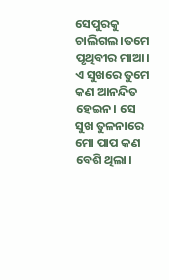ସେପୁରକୁ ଚାଲିଗଲ।ତମେ ପୃଥିବୀର ମାଆ। ଏ ସୁଖରେ ତୁମେ କଣ ଆନନ୍ଦିତ ହେଇନ। ସେ ସୁଖ ତୁଳନାରେ ମୋ ପାପ କଣ ବେଶି ଥିଲା।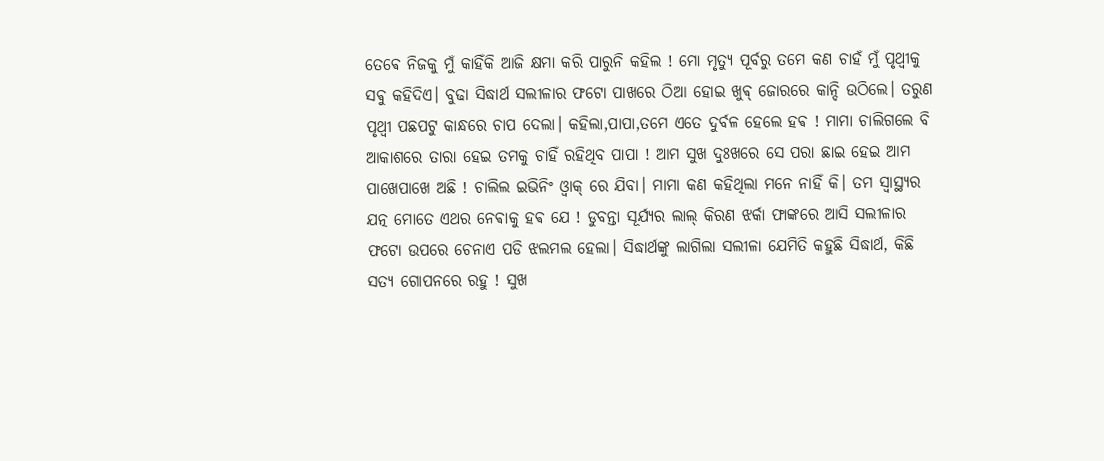ତେଵେ ନିଜକୁ ମୁଁ କାହିଁକି ଆଜି କ୍ଷମା କରି ପାରୁନି କହିଲ ! ମୋ ମୃତ୍ୟୁ ପୂର୍ବରୁ ତମେ କଣ ଚାହଁ ମୁଁ ପୃଥ୍ଵୀକୁ ସଵୁ କହିଦିଏ। ବୁଢା ସିଦ୍ଧାର୍ଥ ସଲୀଳାର ଫଟୋ ପାଖରେ ଠିଆ ହୋଇ ଖୁଵ୍ ଜୋରରେ କାନ୍ଦି ଉଠିଲେ। ତରୁଣ ପୃଥ୍ଵୀ ପଛପଟୁ କାନ୍ଧରେ ଚାପ ଦେଲା। କହିଲା,ପାପା,ତମେ ଏତେ ଦୁର୍ବଳ ହେଲେ ହଵ ! ମାମା ଚାଲିଗଲେ ବି ଆକାଶରେ ତାରା ହେଇ ତମକୁ ଚାହିଁ ରହିଥିବ ପାପା ! ଆମ ସୁଖ ଦୁଃଖରେ ସେ ପରା ଛାଇ ହେଇ ଆମ ପାଖେପାଖେ ଅଛି ! ଚାଲିଲ ଇଭିନିଂ ଓ୍ଵାକ୍ ରେ ଯିବା। ମାମା କଣ କହିଥିଲା ମନେ ନାହିଁ କି। ତମ ସ୍ଵାସ୍ଥ୍ୟର ଯତ୍ନ ମୋତେ ଏଥର ନେଵାକୁ ହଵ ଯେ ! ଡୁବନ୍ତା ସୂର୍ଯ୍ୟର ଲାଲ୍ କିରଣ ଝର୍କା ଫାଙ୍କରେ ଆସି ସଲୀଳାର ଫଟୋ ଉପରେ ଚେନାଏ ପଡି ଝଲମଲ ହେଲା। ସିଦ୍ଧାର୍ଥଙ୍କୁ ଲାଗିଲା ସଲୀଳା ଯେମିତି କହୁଛି ସିଦ୍ଧାର୍ଥ, କିଛି ସତ୍ୟ ଗୋପନରେ ରହୁ ! ସୁଖ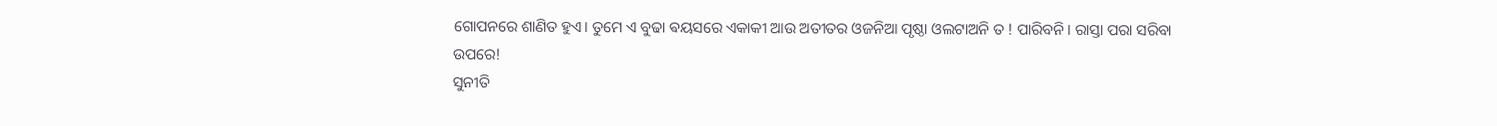ଗୋପନରେ ଶାଣିତ ହୁଏ। ତୁମେ ଏ ବୁଢା ଵୟସରେ ଏକାକୀ ଆଉ ଅତୀତର ଓଜନିଆ ପୃଷ୍ଠା ଓଲଟାଅନି ତ ! ପାରିବନି । ରାସ୍ତା ପରା ସରିବା ଉପରେ!
ସୁନୀତି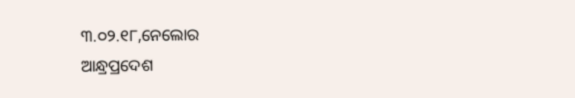୩.୦୨.୧୮,ନେଲୋର
ଆନ୍ଧ୍ରପ୍ରଦେଶ